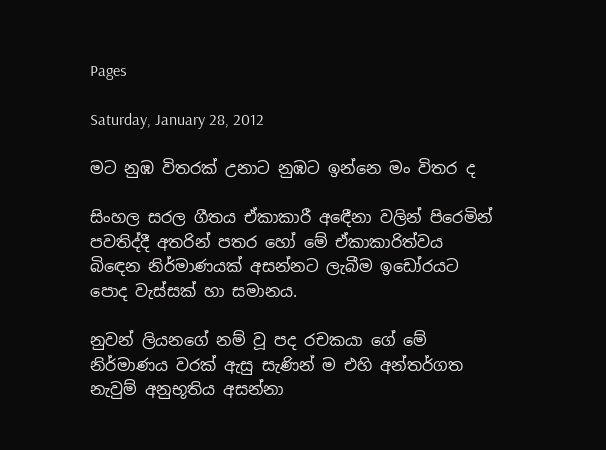Pages

Saturday, January 28, 2012

මට නුඹ විතරක් උනාට නුඹට ඉන්නෙ මං විතර ද

සිංහල සරල ගීතය ඒකාකාරී අඳෙීනා වලින් පිරෙමින් පවතිද්දී අතරින් පතර හෝ මේ ඒකාකාරිත්වය බිඳෙන නිර්මාණයක් අසන්නට ලැබීම ඉඩෝරයට පොද වැස්සක් හා සමානය.

නුවන් ලියනගේ නම් වූ පද රචකයා ගේ මේ නිර්මාණය වරක් ඇසු සැණින් ම එහි අන්තර්ගත නැවුම් අනුභූතිය අසන්නා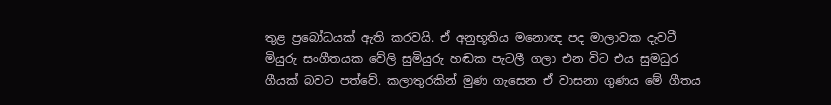තුළ ප්‍රබෝධයක් ඇති කරවයි. ඒ අනුභූතිය මනොඥ පද මාලාවක දැවටී මියුරු සංගීතයක වේලි සුමියුරු හඬක පැටලී ගලා එන විට එය සුමධුර ගීයක් බවට පත්වේ. කලාතුරකින් මුණ ගැසෙන ඒ වාසනා ගුණය මේ ගීතය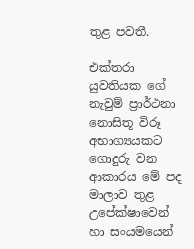තුළ පවතී.

එක්තරා යුවතියක ගේ නැවුම් ප්‍රාර්ථනා නොසිතූ විරූ අභාග්‍යයකට ගොදුරු වන ආකාරය මේ පද මාලාව තුළ උපේක්ෂාවෙන් හා සංයමයෙන්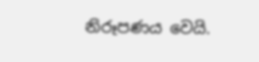නිරූපණය වෙයි.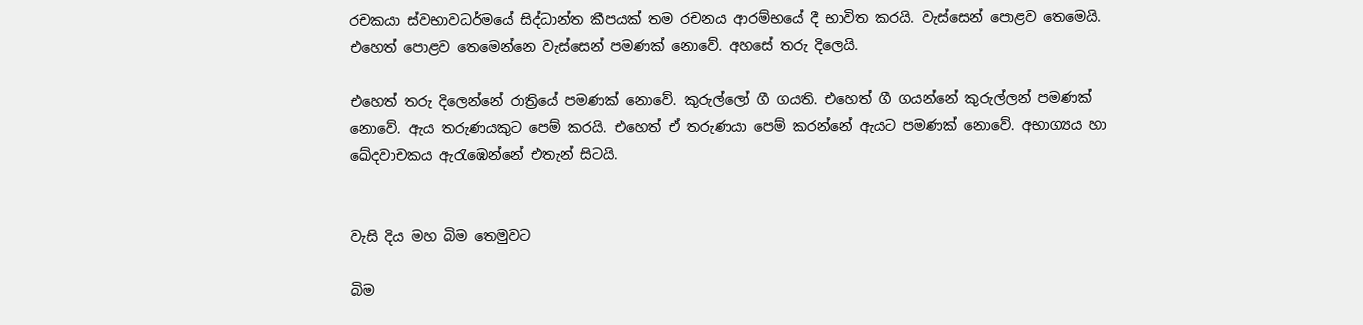රචකයා ස්වභාවධර්මයේ සිද්ධාන්ත කීපයක් තම රචනය ආරම්භයේ දී භාවිත කරයි. වැස්සෙන් පොළව තෙමෙයි. එහෙත් පොළව තෙමෙන්නෙ වැස්සෙන් පමණක් නොවේ. අහසේ තරු දිලෙයි.

එහෙත් තරු දිලෙන්නේ රාත්‍රියේ පමණක් නොවේ. කුරුල්ලෝ ගී ගයති. එහෙත් ගී ගයන්නේ කුරුල්ලන් පමණක් නොවේ. ඇය තරුණයකුට පෙම් කරයි. එහෙත් ඒ තරුණයා පෙම් කරන්නේ ඇයට පමණක් නොවේ. අභාග්‍යය හා ඛේදවාචකය ඇරැඹෙන්නේ එතැන් සිටයි.


වැසි දිය මහ බිම තෙමුවට

බිම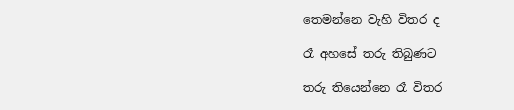තෙමන්නෙ වැහි විතර ද

රෑ අහසේ තරු තිබුණට

තරු තියෙන්නෙ රෑ විතර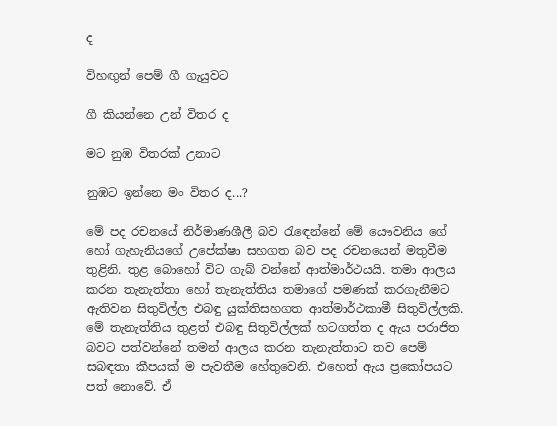ද

විහඟුන් පෙම් ගී ගැයුවට

ගී කියන්නෙ උන් විතර ද

මට නුඹ විතරක් උනාට

නුඹට ඉන්නෙ මං විතර ද...?

මේ පද රචනයේ නිර්මාණශීලී බව රැඳෙන්නේ මේ යෞවනිය ගේ හෝ ගැහැනියගේ උපේක්ෂා සහගත බව පද රචනයෙන් මතුවීම තුළිනි. තුළ බොහෝ විට ගැබ් වන්නේ ආත්මාර්ථයයි. තමා ආලය කරන තැනැත්තා හෝ තැනැත්තිය තමාගේ පමණක් කරගැනීමට ඇතිවන සිතුවිල්ල එබඳු යුක්තිසහගත ආත්මාර්ථකාමී සිතුවිල්ලකි. මේ තැනැත්තිය තුළත් එබඳු සිතුවිල්ලක් හටගත්ත ද ඇය පරාජිත බවට පත්වන්නේ තමන් ආලය කරන තැනැත්තාට තව පෙම් සබඳතා කීපයක් ම පැවතීම හේතුවෙනි. එහෙත් ඇය ප්‍රකෝපයට පත් නොවේ. ඒ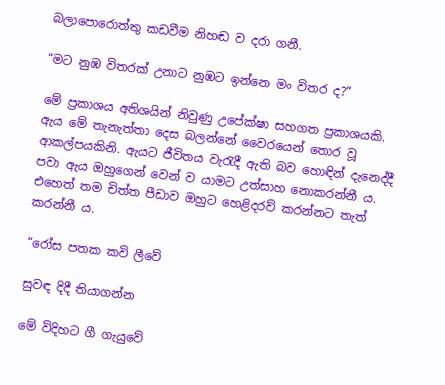බලාපොරොත්තු කඩවීම නිහඬ ව දරා ගනී.

“මට නුඹ විතරක් උනාට නුඹට ඉන්නෙ මං විතර ද?”

මේ ප්‍රකාශය අතිශයින් නිවුණු උපේක්ෂා සහගත ප්‍රකාශයකි. ඇය මේ තැනැත්තා දෙස බලන්නේ වෛරයෙන් තොර වූ ආකල්පයකිනි. ඇයට ජීවිතය වැරැදී ඇති බව හොඳින් දැනෙද්දී පවා ඇය ඔහුගෙන් වෙන් ව යාමට උත්සාහ නොකරන්නී ය. එහෙත් තම චිත්ත පීඩාව ඔහුට හෙළිදරව් කරන්නට තැත් කරන්නී ය.

“රෝස පතක කවි ලීවේ

සුවඳ දිදී තියාගන්න

මේ විදිහට ගී ගැයුවේ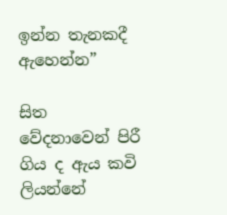ඉන්න තැනකදී ඇහෙන්න”

සිත වේදනාවෙන් පිරී ගිය ද ඇය කවි ලියන්නේ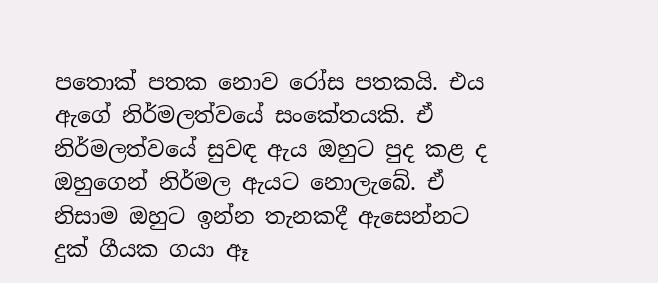පතොක් පතක නොව රෝස පතකයි. එය ඇගේ නිර්මලත්වයේ සංකේතයකි. ඒ නිර්මලත්වයේ සුවඳ ඇය ඔහුට පුද කළ ද ඔහුගෙන් නිර්මල ඇයට නොලැබේ. ඒ නිසාම ඔහුට ඉන්න තැනකදී ඇසෙන්නට දුක් ගීයක ගයා ඈ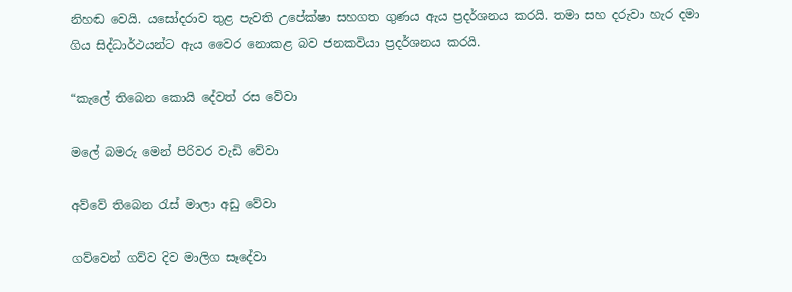නිහඬ වෙයි. යසෝදරාව තුළ පැවති උපේක්ෂා සහගත ගුණය ඇය ප්‍රදර්ශනය කරයි. තමා සහ දරුවා හැර දමා ගිය සිද්ධාර්ථයන්ට ඇය වෛර නොකළ බව ජනකවියා ප්‍රදර්ශනය කරයි.

“කැලේ තිබෙන කොයි දේවත් රස වේවා

මලේ බමරු මෙන් පිරිවර වැඩි වේවා

අව්වේ තිබෙන රැස් මාලා අඩු වේවා

ගව්වෙන් ගව්ව දිව මාලිග සෑදේවා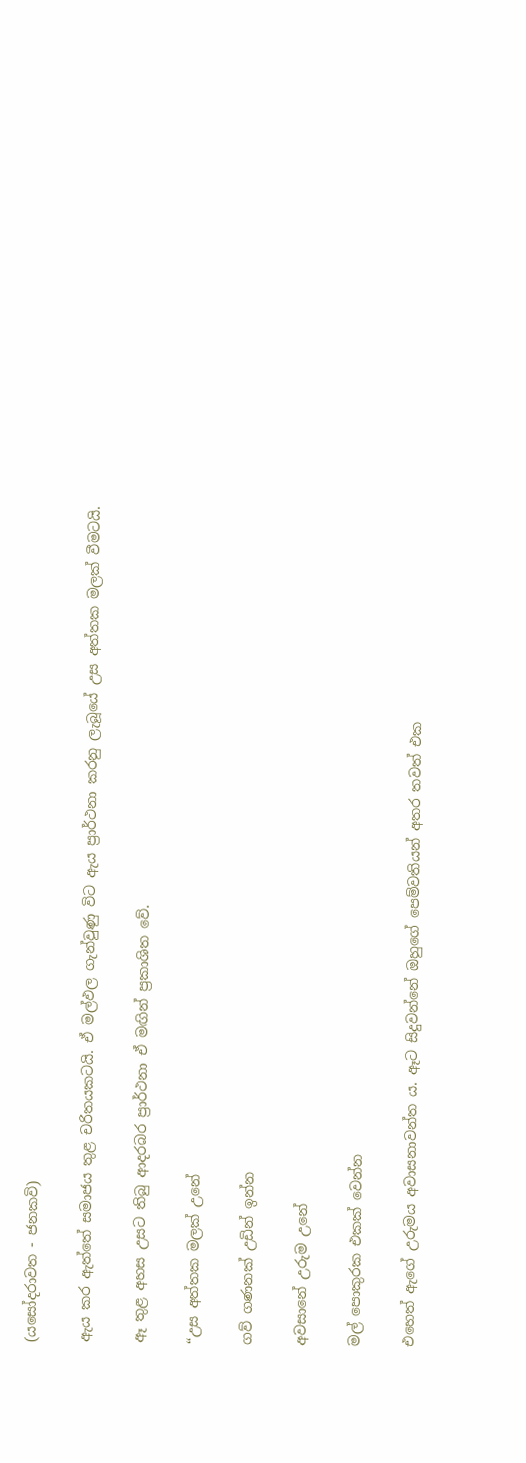(යසෝදරාවත - ජනකවි)

ඇය කර ඇත්තේ සමාජය තුළ චරිතයකටයි. ඒ මල්ඵල ගැන්වුණු විට ඇය ප්‍රාර්ථනා කරනු ලැබූයේ උස අත්තක මලක් වීමටයි.

ඈ තුළ අහස උසට තිබු ආදරබර ප්‍රාර්ථනා ඒ මඟින් ප්‍රකාශිත වේ.

“උස අත්තක මලක් උනේ

ගව් ගණනක් උඩින් ඉන්න

අවසානේ උරුම උනේ

මල් පොකුරක එකක් වෙන්න

එහෙත් ඇගේ උරුමය අවාසනාවන්ත ය. ඈට සිදුවන්නේ ඔහුගේ පෙම්වතියන් අතර තවත් එක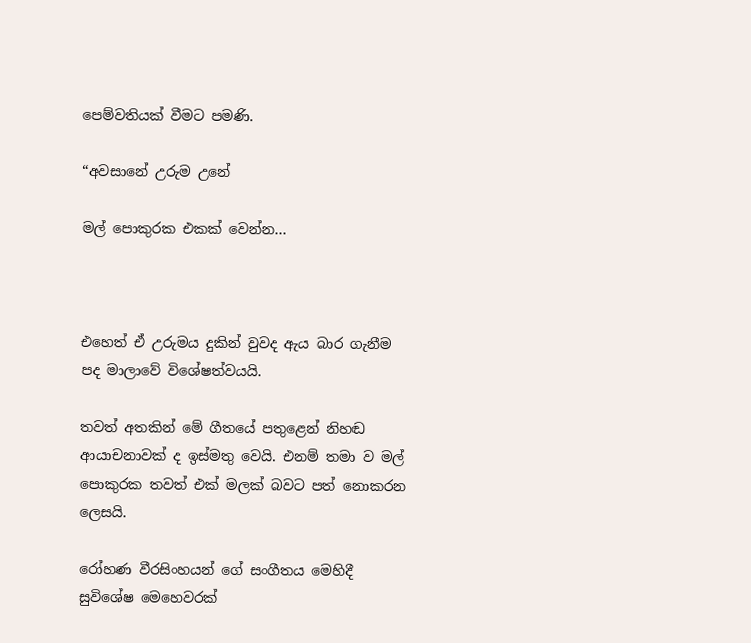පෙම්වතියක් වීමට පමණි.

“අවසානේ උරුම උනේ

මල් පොකුරක එකක් වෙන්න...



එහෙත් ඒ උරුමය දුකින් වුවද ඇය බාර ගැනීම පද මාලාවේ විශේෂත්වයයි.

තවත් අතකින් මේ ගීතයේ පතුළෙන් නිහඬ ආයාචනාවක් ද ඉස්මතු වෙයි. එනම් තමා ව මල් පොකුරක තවත් එක් මලක් බවට පත් නොකරන ලෙසයි.

රෝහණ වීරසිංහයන් ගේ සංගීතය මෙහිදී සුවිශේෂ මෙහෙවරක්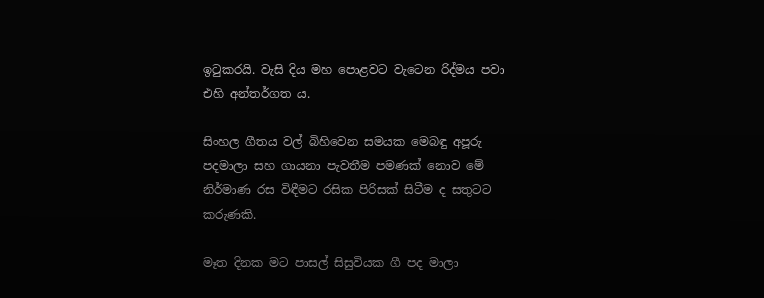ඉටුකරයි. වැසි දිය මහ පොළවට වැටෙන රිද්මය පවා එහි අන්තර්ගත ය.

සිංහල ගීතය වල් බිහිවෙන සමයක මෙබඳු අපූරු පදමාලා සහ ගායනා පැවතීම පමණක් නොව මේ නිර්මාණ රස විඳීමට රසික පිරිසක් සිටීම ද සතුටට කරුණකි.

මෑත දිනක මට පාසල් සිසුවියක ගී පද මාලා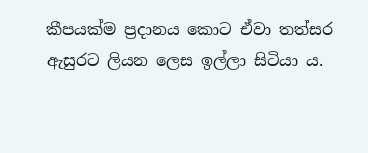කීපයක්ම ප්‍රදානය කොට ඒවා තත්සර ඇසුරට ලියන ලෙස ඉල්ලා සිටියා ය.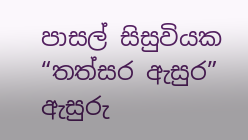පාසල් සිසුවියක “තත්සර ඇසුර” ඇසුරු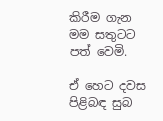කිරීම ගැන මම සතුටට පත් වෙමි.

ඒ හෙට දවස පිළිබඳ සුබ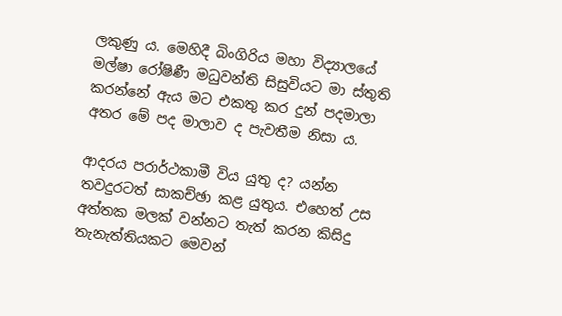ලකුණු ය. මෙහිදී බිංගිරිය මහා විද්‍යාලයේ මල්ෂා රෝෂිණී මධුවන්ති සිසුවියට මා ස්තුති කරන්නේ ඇය මට එකතු කර දුන් පදමාලා අතර මේ පද මාලාව ද පැවතීම නිසා ය.

ආදරය පරාර්ථකාමී විය යුතු ද? යන්න තවදුරටත් සාකච්ඡා කළ යුතුය. එහෙත් උස අත්තක මලක් වන්නට තැත් කරන කිසිදු තැනැත්තියකට මෙවන්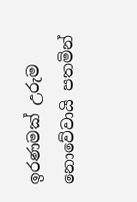ඉරණමක් උරුම නොවේවායි පතමින්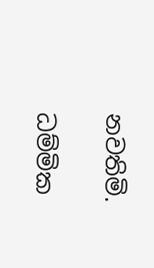නවතිමි.

ධම්මික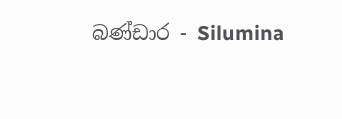බණ්ඩාර - Silumina